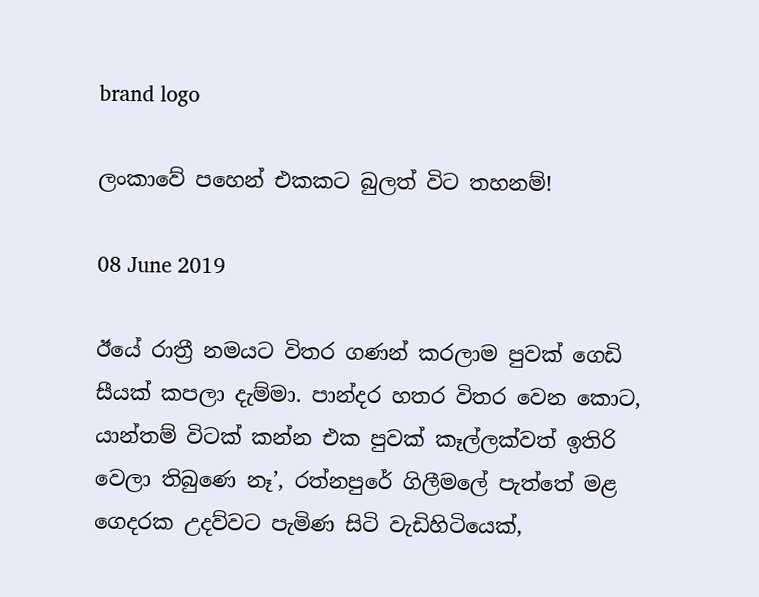brand logo

ලංකාවේ පහෙන් එකකට බුලත් විට තහනම්!

08 June 2019

ඊයේ රාත්‍රී නමයට විතර ගණන් කරලාම පුවක් ගෙඩි සීයක් කපලා දැම්මා. පාන්දර හතර විතර වෙන කොට, යාන්තම් විටක් කන්න එක පුවක් කෑල්ලක්වත් ඉතිරි වෙලා තිබුණෙ නෑ’, රත්නපුරේ ගිලීමලේ පැත්තේ මළ ගෙදරක උදව්වට පැමිණ සිටි වැඩිහිටියෙක්,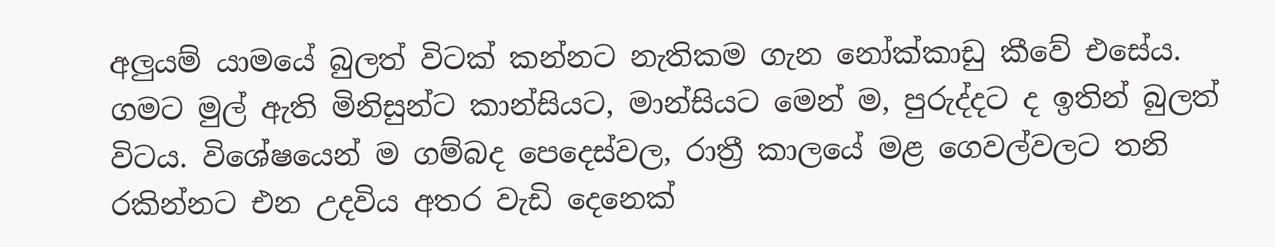අලුයම් යාමයේ බුලත් විටක් කන්නට නැතිකම ගැන නෝක්කාඩු කීවේ එසේය. ගමට මුල් ඇති මිනිසුන්ට කාන්සියට, මාන්සියට මෙන් ම, පුරුද්දට ද ඉතින් බුලත් විටය. විශේෂයෙන් ම ගම්බද පෙදෙස්වල, රාත්‍රී කාලයේ මළ ගෙවල්වලට තනි රකින්නට එන උදවිය අතර වැඩි දෙනෙක්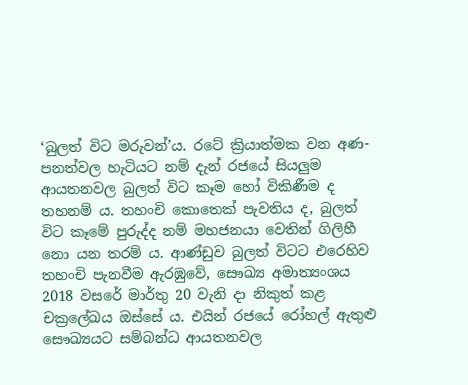‘බුලත් විට මරුවන්’ය. රටේ ක්‍රියාත්මක වන අණ-පනත්වල හැටියට නම් දැන් රජයේ සියලුම ආයතනවල බුලත් විට කෑම හෝ විකිණීම ද තහනම් ය. තහංචි කොතෙක් පැවතිය ද, බුලත් විට කෑමේ පුරුද්ද නම් මහජනයා වෙතින් ගිලිහී නො යන තරම් ය. ආණ්ඩුව බුලත් විටට එරෙහිව තහංචි පැනවීම ඇරඹුවේ, සෞඛ්‍ය අමාත්‍යංශය 2018 වසරේ මාර්තු 20 වැනි දා නිකුත් කළ චක්‍රලේඛය ඔස්සේ ය. එයින් රජයේ රෝහල් ඇතුළු සෞඛ්‍යයට සම්බන්ධ ආයතනවල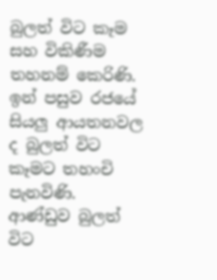බුලත් විට කෑම සහ විකිණීම තහනම් කෙරිණි. ඉන් පසුව රජයේ සියලු ආයතනවල ද බුලත් විට කෑමට තහංචි පැනවිණි. ආණ්ඩුව බුලත් විට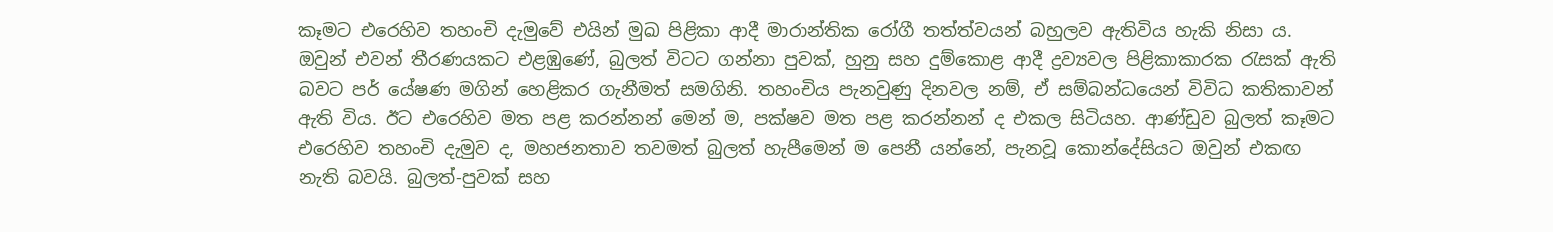කෑමට එරෙහිව තහංචි දැමුවේ එයින් මුඛ පිළිකා ආදී මාරාන්තික රෝගී තත්ත්වයන් බහුලව ඇතිවිය හැකි නිසා ය. ඔවුන් එවන් තීරණයකට එළඹුණේ, බුලත් විටට ගන්නා පුවක්, හුනු සහ දුම්කොළ ආදී ද්‍රව්‍යවල පිළිකාකාරක රැසක් ඇති බවට පර් යේෂණ මගින් හෙළිකර ගැනීමත් සමගිනි. තහංචිය පැනවුණු දිනවල නම්, ඒ සම්බන්ධයෙන් විවිධ කතිකාවන් ඇති විය. ඊට එරෙහිව මත පළ කරන්නන් මෙන් ම, පක්ෂව මත පළ කරන්නන් ද එකල සිටියහ. ආණ්ඩුව බුලත් කෑමට එරෙහිව තහංචි දැමුව ද, මහජනතාව තවමත් බුලත් හැපීමෙන් ම පෙනී යන්නේ, පැනවූ කොන්දේසියට ඔවුන් එකඟ නැති බවයි. බුලත්-පුවක් සහ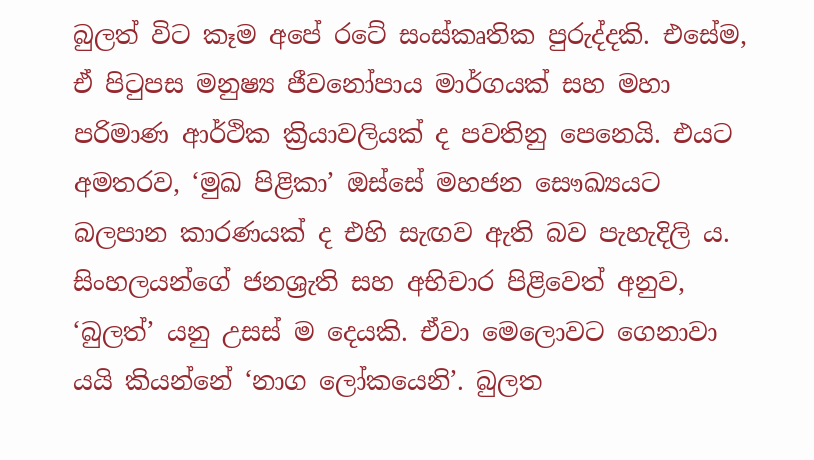බුලත් විට කෑම අපේ රටේ සංස්කෘතික පුරුද්දකි. එසේම, ඒ පිටුපස මනුෂ්‍ය ජීවනෝපාය මාර්ගයක් සහ මහා පරිමාණ ආර්ථික ක්‍රියාවලියක් ද පවතිනු පෙනෙයි. එයට අමතරව, ‘මුඛ පිළිකා’ ඔස්සේ මහජන සෞඛ්‍යයට බලපාන කාරණයක් ද එහි සැඟව ඇති බව පැහැදිලි ය. සිංහලයන්ගේ ජනශ්‍රැති සහ අභිචාර පිළිවෙත් අනුව, ‘බුලත්’ යනු උසස් ම දෙයකි. ඒවා මෙලොවට ගෙනාවා යයි කියන්නේ ‘නාග ලෝකයෙනි’. බුලත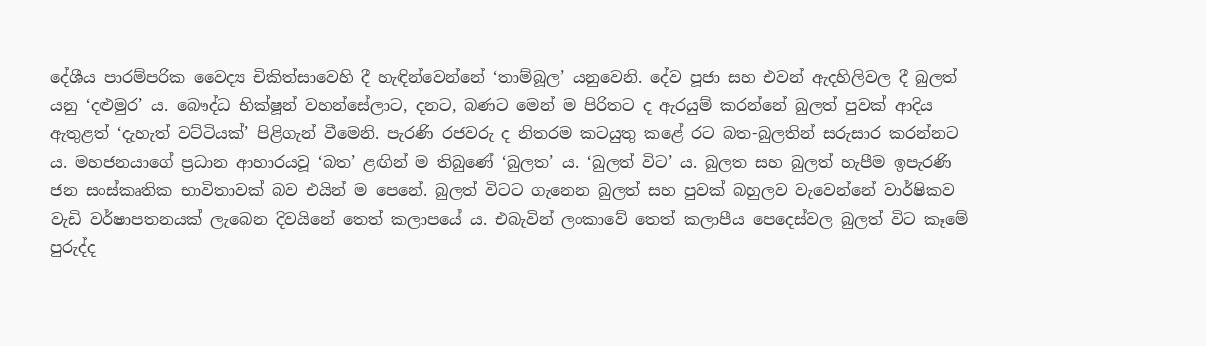දේශීය පාරම්පරික වෛද්‍ය චිකිත්සාවෙහි දී හැඳින්වෙන්නේ ‘තාම්බූල’ යනුවෙනි. දේව පූජා සහ එවන් ඇදහිලිවල දී බුලත් යනු ‘දළුමුර’ ය. බෞද්ධ භික්ෂූන් වහන්සේලාට, දනට, බණට මෙන් ම පිරිතට ද ඇරයුම් කරන්නේ බුලත් පුවක් ආදිය ඇතුළත් ‘දැහැත් වට්ටියක්’ පිළිගැන් වීමෙනි. පැරණි රජවරු ද නිතරම කටයුතු කළේ රට බත-බුලතින් සරුසාර කරන්නට ය. මහජනයාගේ ප්‍රධාන ආහාරයවූ ‘බත’ ළඟින් ම තිබුණේ ‘බුලත’ ය. ‘බුලත් විට’ ය. බුලත සහ බුලත් හැපීම ඉපැරණි ජන සංස්කෘතික භාවිතාවක් බව එයින් ම පෙනේ. බුලත් විටට ගැනෙන බුලත් සහ පුවක් බහුලව වැවෙන්නේ වාර්ෂිකව වැඩි වර්ෂාපතනයක් ලැබෙන දිවයිනේ තෙත් කලාපයේ ය. එබැවින් ලංකාවේ තෙත් කලාපීය පෙදෙස්වල බුලත් විට කෑමේ පුරුද්ද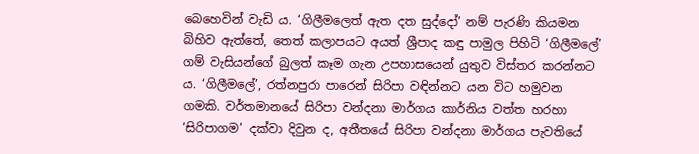බෙහෙවින් වැඩි ය. ‘ගිලීමලෙත් ඇත දත සුද්දෝ’ නම් පැරණි කියමන බිහිව ඇත්තේ, තෙත් කලාපයට අයත් ශ්‍රීපාද කඳු පාමුල පිහිටි ‘ගිලීමලේ’ ගම් වැසියන්ගේ බුලත් කෑම ගැන උපහාසයෙන් යුතුව විස්තර කරන්නට ය. ‘ගිලීමලේ’, රත්නපුරා පාරෙන් සිරිපා වඳින්නට යන විට හමුවන ගමකි. වර්තමානයේ සිරිපා වන්දනා මාර්ගය කාර්නිය වත්ත හරහා ‘සිරිපාගම’ දක්වා දිවුන ද, අතීතයේ සිරිපා වන්දනා මාර්ගය පැවතියේ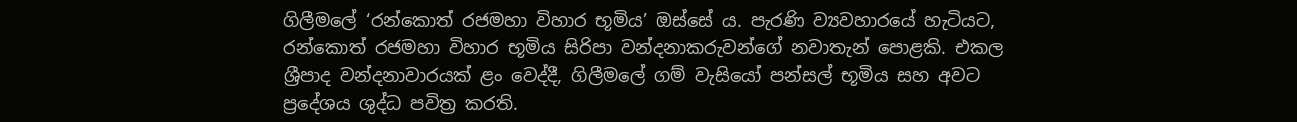ගිලීමලේ ‘රන්කොත් රජමහා විහාර භූමිය’ ඔස්සේ ය. පැරණි ව්‍යවහාරයේ හැටියට, රන්කොත් රජමහා විහාර භූමිය සිරිපා වන්දනාකරුවන්ගේ නවාතැන් පොළකි. එකල ශ්‍රීපාද වන්දනාවාරයක් ළං වෙද්දී, ගිලීමලේ ගම් වැසියෝ පන්සල් භූමිය සහ අවට ප්‍රදේශය ශුද්ධ පවිත්‍ර කරති.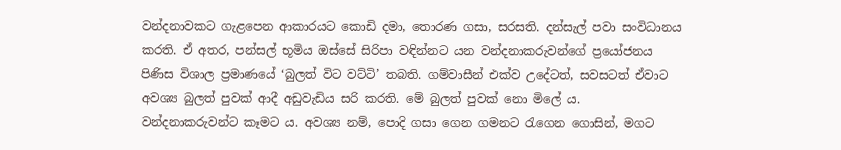වන්දනාවකට ගැළපෙන ආකාරයට කොඩි දමා, තොරණ ගසා, සරසති. දන්සැල් පවා සංවිධානය කරති. ඒ අතර, පන්සල් භූමිය ඔස්සේ සිරිපා වඳින්නට යන වන්දනාකරුවන්ගේ ප්‍රයෝජනය පිණිස විශාල ප්‍රමාණයේ ‘බුලත් විට වට්ටි’ තබති. ගම්වාසීන් එක්ව උදේටත්, සවසටත් ඒවාට අවශ්‍ය බුලත් පුවක් ආදී අඩුවැඩිය සරි කරති. මේ බුලත් පුවක් නො මිලේ ය. වන්දනාකරුවන්ට කෑමට ය. අවශ්‍ය නම්, පොදි ගසා ගෙන ගමනට රැගෙන ගොසින්, මගට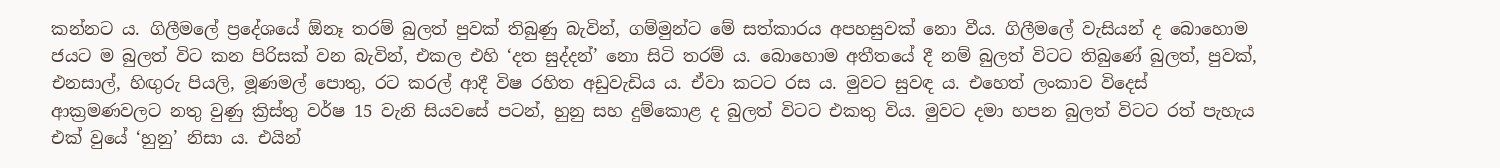කන්නට ය. ගිලීමලේ ප්‍රදේශයේ ඕනෑ තරම් බුලත් පුවක් තිබුණු බැවින්, ගම්මුන්ට මේ සත්කාරය අපහසුවක් නො වීය. ගිලීමලේ වැසියන් ද බොහොම ජයට ම බුලත් විට කන පිරිසක් වන බැවින්, එකල එහි ‘දත සුද්දන්’ නො සිටි තරම් ය. බොහොම අතීතයේ දී නම් බුලත් විටට තිබුණේ බුලත්, පුවක්, එනසාල්, හිඟුරු පියලි, මූණමල් පොතු, රට කරල් ආදී විෂ රහිත අඩුවැඩිය ය. ඒවා කටට රස ය. මුවට සුවඳ ය. එහෙත් ලංකාව විදෙස් ආක්‍රමණවලට නතු වුණු ක්‍රිස්තු වර්ෂ 15 වැනි සියවසේ පටන්, හුනු සහ දුම්කොළ ද බුලත් විටට එකතු විය. මුවට දමා හපන බුලත් විටට රත් පැහැය එක් වුයේ ‘හුනු’ නිසා ය. එයින්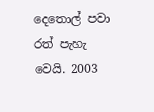දෙතොල් පවා රත් පැහැ වෙයි. 2003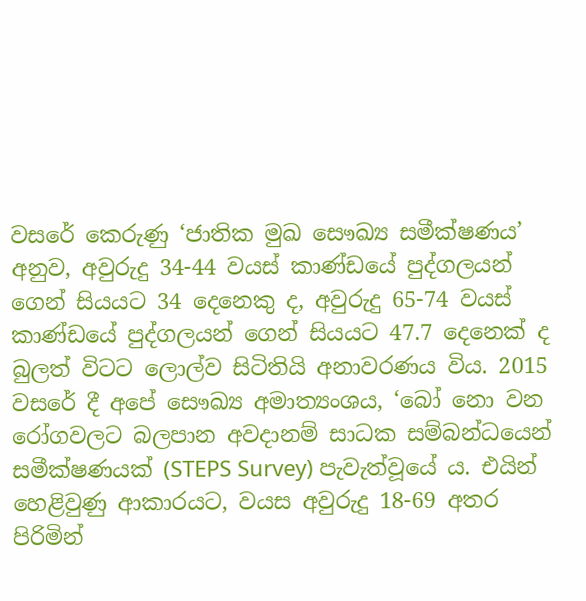වසරේ කෙරුණු ‘ජාතික මුඛ සෞඛ්‍ය සමීක්ෂණය’ අනුව, අවුරුදු 34-44 වයස් කාණ්ඩයේ පුද්ගලයන් ගෙන් සියයට 34 දෙනෙකු ද, අවුරුදු 65-74 වයස් කාණ්ඩයේ පුද්ගලයන් ගෙන් සියයට 47.7 දෙනෙක් ද බුලත් විටට ලොල්ව සිටිතියි අනාවරණය විය. 2015 වසරේ දී අපේ සෞඛ්‍ය අමාත්‍යංශය, ‘බෝ නො වන රෝගවලට බලපාන අවදානම් සාධක සම්බන්ධයෙන් සමීක්ෂණයක් (STEPS Survey) පැවැත්වූයේ ය. එයින් හෙළිවුණු ආකාරයට, වයස අවුරුදු 18-69 අතර පිරිමින්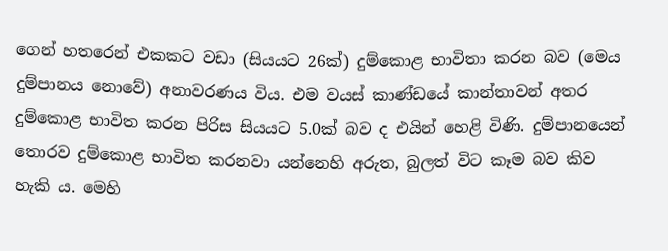ගෙන් හතරෙන් එකකට වඩා (සියයට 26ක්) දුම්කොළ භාවිතා කරන බව (මෙය දුම්පානය නොවේ) අනාවරණය විය. එම වයස් කාණ්ඩයේ කාන්තාවන් අතර දුම්කොළ භාවිත කරන පිරිස සියයට 5.0ක් බව ද එයින් හෙළි විණි. දුම්පානයෙන් තොරව දුම්කොළ භාවිත කරනවා යන්නෙහි අරුත, බුලත් විට කෑම බව කිව හැකි ය. මෙහි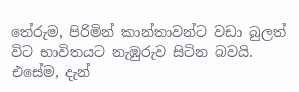තේරුම, පිරිමින් කාන්තාවන්ට වඩා බුලත් විට භාවිතයට නැඹුරුව සිටින බවයි. එසේම, දැන්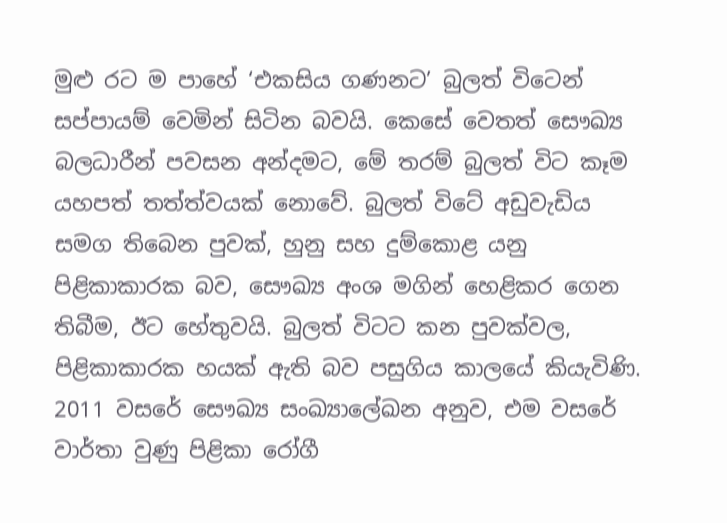මුළු රට ම පාහේ ‘එකසිය ගණනට’ බුලත් විටෙන් සප්පායම් වෙමින් සිටින බවයි. කෙසේ වෙතත් සෞඛ්‍ය බලධාරීන් පවසන අන්දමට, මේ තරම් බුලත් විට කෑම යහපත් තත්ත්වයක් නොවේ. බුලත් විටේ අඩුවැඩිය සමග තිබෙන පුවක්, හුනු සහ දුම්කොළ යනු පිළිකාකාරක බව, සෞඛ්‍ය අංශ මගින් හෙළිකර ගෙන තිබීම, ඊට හේතුවයි. බුලත් විටට කන පුවක්වල, පිළිකාකාරක හයක් ඇති බව පසුගිය කාලයේ කියැවිණි. 2011 වසරේ සෞඛ්‍ය සංඛ්‍යාලේඛන අනුව, එම වසරේ වාර්තා වුණු පිළිකා රෝගී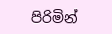පිරිමින්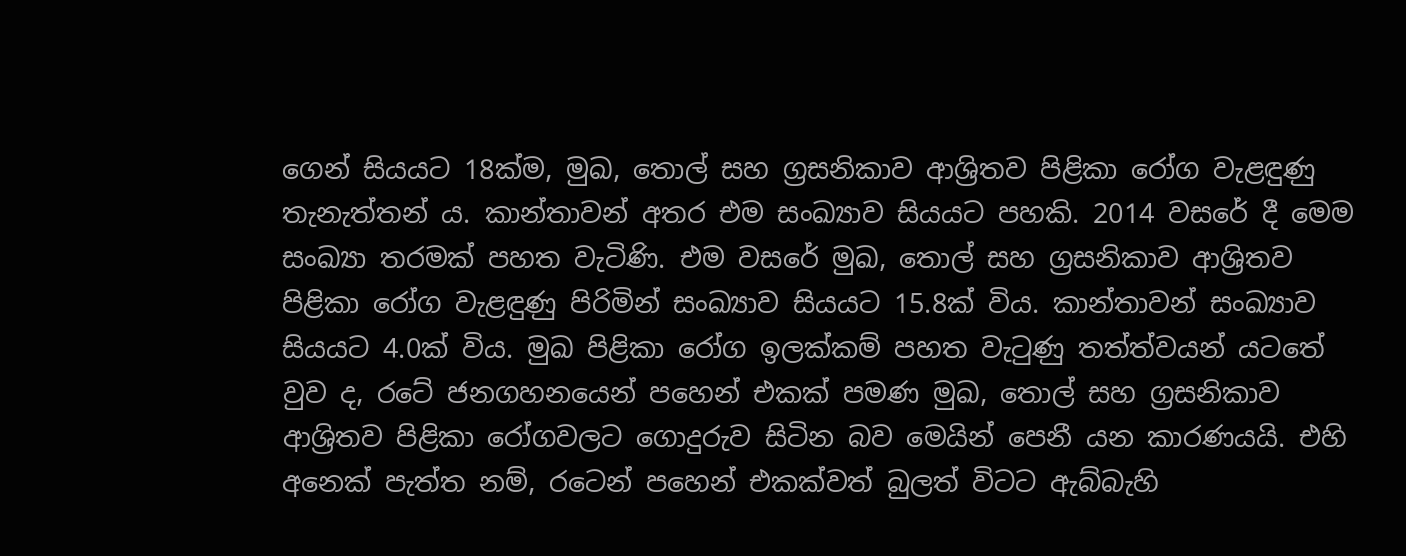ගෙන් සියයට 18ක්ම, මුඛ, තොල් සහ ග්‍රසනිකාව ආශ්‍රිතව පිළිකා රෝග වැළඳුණු තැනැත්තන් ය. කාන්තාවන් අතර එම සංඛ්‍යාව සියයට පහකි. 2014 වසරේ දී මෙම සංඛ්‍යා තරමක් පහත වැටිණි. එම වසරේ මුඛ, තොල් සහ ග්‍රසනිකාව ආශ්‍රිතව පිළිකා රෝග වැළඳුණු පිරිමින් සංඛ්‍යාව සියයට 15.8ක් විය. කාන්තාවන් සංඛ්‍යාව සියයට 4.0ක් විය. මුඛ පිළිකා රෝග ඉලක්කම් පහත වැටුණු තත්ත්වයන් යටතේ වුව ද, රටේ ජනගහනයෙන් පහෙන් එකක් පමණ මුඛ, තොල් සහ ග්‍රසනිකාව ආශ්‍රිතව පිළිකා රෝගවලට ගොදුරුව සිටින බව මෙයින් පෙනී යන කාරණයයි. එහි අනෙක් පැත්ත නම්, රටෙන් පහෙන් එකක්වත් බුලත් විටට ඇබ්බැහි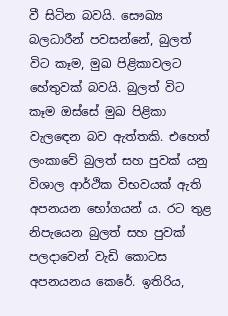වී සිටින බවයි. සෞඛ්‍ය බලධාරීන් පවසන්නේ, බුලත් විට කෑම, මුඛ පිළිකාවලට හේතුවක් බවයි. බුලත් විට කෑම ඔස්සේ මුඛ පිළිකා වැලඳෙන බව ඇත්තකි. එහෙත් ලංකාවේ බුලත් සහ පුවක් යනු විශාල ආර්ථික විභවයක් ඇති අපනයන භෝගයන් ය. රට තුළ නිපැයෙන බුලත් සහ පුවක් පලදාවෙන් වැඩි කොටස අපනයනය කෙරේ. ඉතිරිය,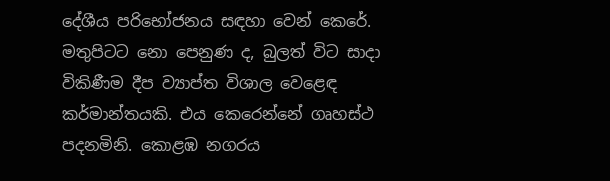දේශීය පරිභෝජනය සඳහා වෙන් කෙරේ. මතුපිටට නො පෙනුණ ද, බුලත් විට සාදා විකිණීම දීප ව්‍යාප්ත විශාල වෙළෙඳ කර්මාන්තයකි. එය කෙරෙන්නේ ගෘහස්ථ පදනමිනි. කොළඹ නගරය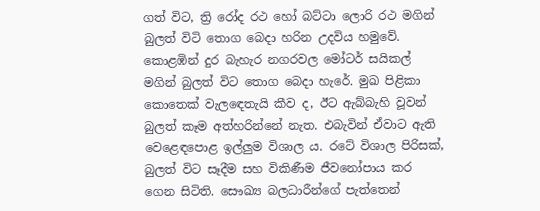ගත් විට, ත්‍රි රෝද රථ හෝ බට්ටා ලොරි රථ මගින් බුලත් විටි තොග බෙදා හරින උදවිය හමුවේ. කොළඹින් දුර බැහැර නගරවල මෝටර් සයිකල් මගින් බුලත් විට තොග බෙදා හැරේ. මුඛ පිළිකා කොතෙක් වැලඳෙතැයි කීව ද, ඊට ඇබ්බැහි වූවන් බුලත් කෑම අත්හරින්නේ නැත. එබැවින් ඒවාට ඇති වෙළෙඳපොළ ඉල්ලුම විශාල ය. රටේ විශාල පිරිසක්, බුලත් විට සෑදීම සහ විකිණීම ජීවනෝපාය කර ගෙන සිටිති. සෞඛ්‍ය බලධාරීන්ගේ පැත්තෙන්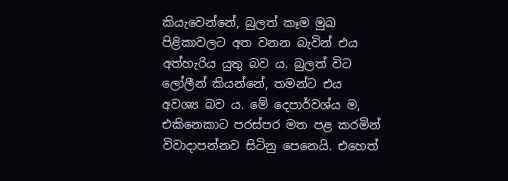කියැවෙන්නේ, බුලත් කෑම මුඛ පිළිකාවලට අත වනන බැවින් එය අත්හැරිය යුතු බව ය. බුලත් විට ලෝලීන් කියන්නේ, තමන්ට එය අවශ්‍ය බව ය. මේ දෙපාර්වශ්ය ම, එකිනෙකාට පරස්පර මත පළ කරමින් විවාදාපන්නව සිටිනු පෙනෙයි. එහෙත්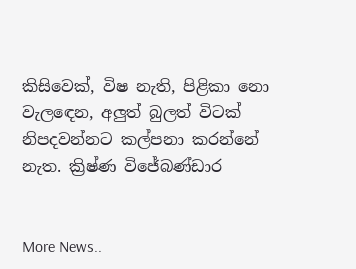කිසිවෙක්, විෂ නැති, පිළිකා නො වැලඳෙන, අලුත් බුලත් විටක් නිපදවන්නට කල්පනා කරන්නේ නැත. ක්‍රිෂ්ණ විජේබණ්ඩාර


More News..